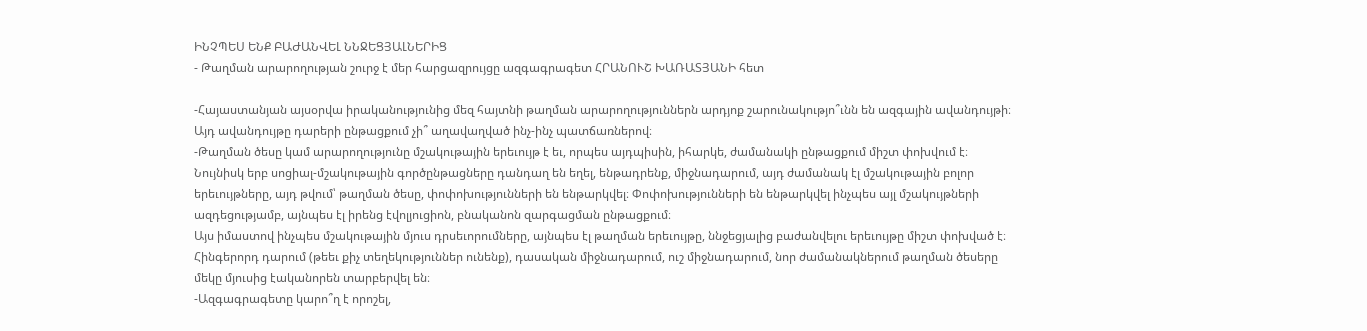ԻՆՉՊԵՍ ԵՆՔ ԲԱԺԱՆՎԵԼ ՆՆՋԵՑՅԱԼՆԵՐԻՑ
- Թաղման արարողության շուրջ է մեր հարցազրույցը ազգագրագետ ՀՐԱՆՈՒՇ ԽԱՌԱՏՅԱՆԻ հետ

-Հայաստանյան այսօրվա իրականությունից մեզ հայտնի թաղման արարողություններն արդյոք շարունակությո՞ւնն են ազգային ավանդույթի։ Այդ ավանդույթը դարերի ընթացքում չի՞ աղավաղված ինչ-ինչ պատճառներով։
-Թաղման ծեսը կամ արարողությունը մշակութային երեւույթ է եւ, որպես այդպիսին, իհարկե, ժամանակի ընթացքում միշտ փոխվում է։ Նույնիսկ երբ սոցիալ-մշակութային գործընթացները դանդաղ են եղել, ենթադրենք, միջնադարում, այդ ժամանակ էլ մշակութային բոլոր երեւույթները, այդ թվում՝ թաղման ծեսը, փոփոխությունների են ենթարկվել։ Փոփոխությունների են ենթարկվել ինչպես այլ մշակույթների ազդեցությամբ, այնպես էլ իրենց էվոլյուցիոն, բնականոն զարգացման ընթացքում։
Այս իմաստով ինչպես մշակութային մյուս դրսեւորումները, այնպես էլ թաղման երեւույթը, ննջեցյալից բաժանվելու երեւույթը միշտ փոխված է։ Հինգերորդ դարում (թեեւ քիչ տեղեկություններ ունենք), դասական միջնադարում, ուշ միջնադարում, նոր ժամանակներում թաղման ծեսերը մեկը մյուսից էականորեն տարբերվել են։
-Ազգագրագետը կարո՞ղ է որոշել,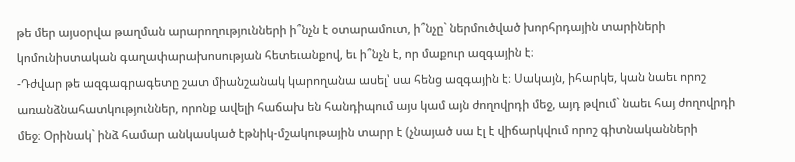թե մեր այսօրվա թաղման արարողությունների ի՞նչն է օտարամուտ, ի՞նչը` ներմուծված խորհրդային տարիների կոմունիստական գաղափարախոսության հետեւանքով, եւ ի՞նչն է, որ մաքուր ազգային է։
-Դժվար թե ազգագրագետը շատ միանշանակ կարողանա ասել՝ սա հենց ազգային է։ Սակայն, իհարկե, կան նաեւ որոշ առանձնահատկություններ, որոնք ավելի հաճախ են հանդիպում այս կամ այն ժողովրդի մեջ, այդ թվում` նաեւ հայ ժողովրդի մեջ։ Օրինակ` ինձ համար անկասկած էթնիկ-մշակութային տարր է (չնայած սա էլ է վիճարկվում որոշ գիտնականների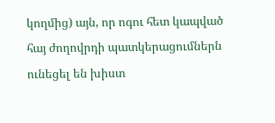կողմից) այն, որ ոգու հետ կապված հայ ժողովրդի պատկերացումներն ունեցել են խիստ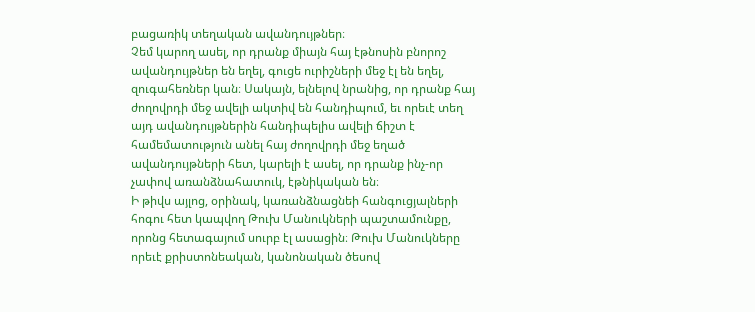բացառիկ տեղական ավանդույթներ։
Չեմ կարող ասել, որ դրանք միայն հայ էթնոսին բնորոշ ավանդույթներ են եղել, գուցե ուրիշների մեջ էլ են եղել, զուգահեռներ կան։ Սակայն, ելնելով նրանից, որ դրանք հայ ժողովրդի մեջ ավելի ակտիվ են հանդիպում, եւ որեւէ տեղ այդ ավանդույթներին հանդիպելիս ավելի ճիշտ է համեմատություն անել հայ ժողովրդի մեջ եղած ավանդույթների հետ, կարելի է ասել, որ դրանք ինչ-որ չափով առանձնահատուկ, էթնիկական են։
Ի թիվս այլոց, օրինակ, կառանձնացնեի հանգուցյալների հոգու հետ կապվող Թուխ Մանուկների պաշտամունքը, որոնց հետագայում սուրբ էլ ասացին։ Թուխ Մանուկները որեւէ քրիստոնեական, կանոնական ծեսով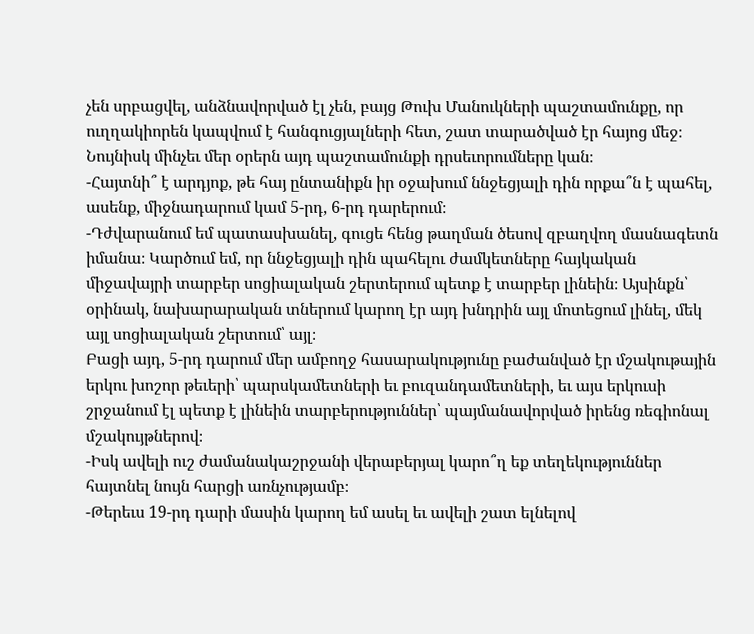չեն սրբացվել, անձնավորված էլ չեն, բայց Թուխ Մանուկների պաշտամունքը, որ ուղղակիորեն կապվում է հանգուցյալների հետ, շատ տարածված էր հայոց մեջ։ Նույնիսկ մինչեւ մեր օրերն այդ պաշտամունքի դրսեւորումները կան։
-Հայտնի՞ է արդյոք, թե հայ ընտանիքն իր օջախում ննջեցյալի դին որքա՞ն է պահել, ասենք, միջնադարում կամ 5-րդ, 6-րդ դարերում։
-Դժվարանում եմ պատասխանել, գուցե հենց թաղման ծեսով զբաղվող մասնագետն իմանա։ Կարծում եմ, որ ննջեցյալի դին պահելու ժամկետները հայկական միջավայրի տարբեր սոցիալական շերտերում պետք է տարբեր լինեին։ Այսինքն՝ օրինակ, նախարարական տներում կարող էր այդ խնդրին այլ մոտեցում լինել, մեկ այլ սոցիալական շերտում՝ այլ։
Բացի այդ, 5-րդ դարում մեր ամբողջ հասարակությունը բաժանված էր մշակութային երկու խոշոր թեւերի՝ պարսկամետների եւ բուզանդամետների, եւ այս երկուսի շրջանում էլ պետք է լինեին տարբերություններ՝ պայմանավորված իրենց ռեգիոնալ մշակույթներով։
-Իսկ ավելի ուշ ժամանակաշրջանի վերաբերյալ կարո՞ղ եք տեղեկություններ հայտնել նույն հարցի առնչությամբ։
-Թերեւս 19-րդ դարի մասին կարող եմ ասել եւ ավելի շատ ելնելով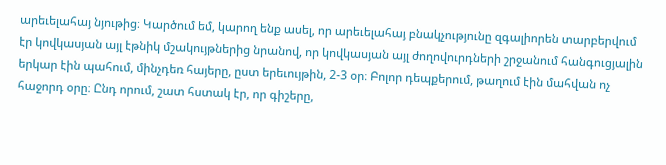արեւելահայ նյութից։ Կարծում եմ, կարող ենք ասել, որ արեւելահայ բնակչությունը զգալիորեն տարբերվում էր կովկասյան այլ էթնիկ մշակույթներից նրանով, որ կովկասյան այլ ժողովուրդների շրջանում հանգուցյալին երկար էին պահում, մինչդեռ հայերը, ըստ երեւույթին, 2-3 օր։ Բոլոր դեպքերում, թաղում էին մահվան ոչ հաջորդ օրը։ Ընդ որում, շատ հստակ էր, որ գիշերը,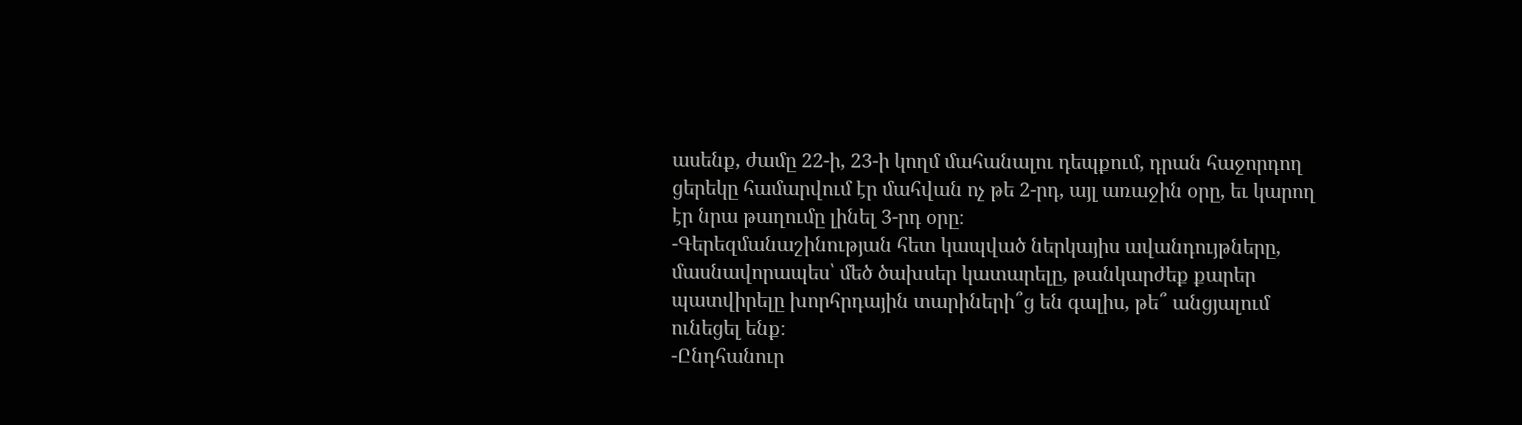ասենք, ժամը 22-ի, 23-ի կողմ մահանալու դեպքում, դրան հաջորդող ցերեկը համարվում էր մահվան ոչ թե 2-րդ, այլ առաջին օրը, եւ կարող էր նրա թաղումը լինել 3-րդ օրը։
-Գերեզմանաշինության հետ կապված ներկայիս ավանդույթները, մասնավորապես՝ մեծ ծախսեր կատարելը, թանկարժեք քարեր պատվիրելը խորհրդային տարիների՞ց են գալիս, թե՞ անցյալում ունեցել ենք։
-Ընդհանուր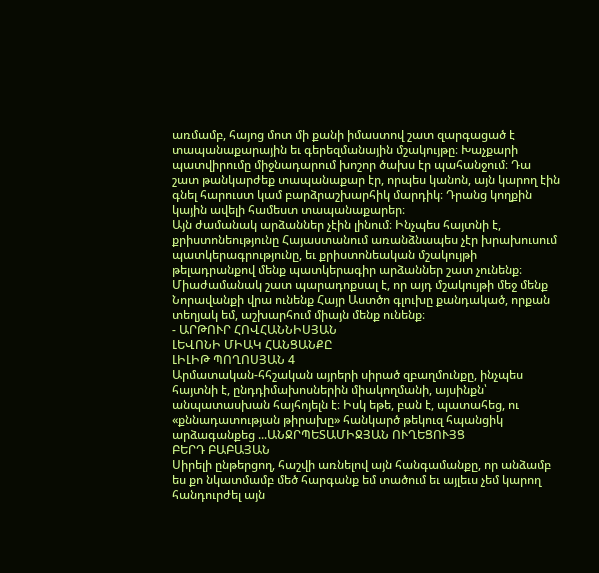առմամբ, հայոց մոտ մի քանի իմաստով շատ զարգացած է տապանաքարային եւ գերեզմանային մշակույթը։ Խաչքարի պատվիրումը միջնադարում խոշոր ծախս էր պահանջում։ Դա շատ թանկարժեք տապանաքար էր, որպես կանոն, այն կարող էին գնել հարուստ կամ բարձրաշխարհիկ մարդիկ։ Դրանց կողքին կային ավելի համեստ տապանաքարեր։
Այն ժամանակ արձաններ չէին լինում։ Ինչպես հայտնի է, քրիստոնեությունը Հայաստանում առանձնապես չէր խրախուսում պատկերագրությունը, եւ քրիստոնեական մշակույթի թելադրանքով մենք պատկերագիր արձաններ շատ չունենք։ Միաժամանակ շատ պարադոքսալ է, որ այդ մշակույթի մեջ մենք Նորավանքի վրա ունենք Հայր Աստծո գլուխը քանդակած, որքան տեղյակ եմ, աշխարհում միայն մենք ունենք։
- ԱՐԹՈՒՐ ՀՈՎՀԱՆՆԻՍՅԱՆ
ԼԵՎՈՆԻ ՄԻԱԿ ՀԱՆՑԱՆՔԸ
ԼԻԼԻԹ ՊՈՂՈՍՅԱՆ 4
Արմատական-հհշական այրերի սիրած զբաղմունքը, ինչպես հայտնի է, ընդդիմախոսներին միակողմանի, այսինքն՝ անպատասխան հայհոյելն է։ Իսկ եթե, բան է, պատահեց, ու «քննադատության թիրախը» հանկարծ թեկուզ հպանցիկ արձագանքեց ...ԱՆՋՐՊԵՏԱՄԻՋՅԱՆ ՈՒՂԵՑՈՒՅՑ
ԲԵՐԴ ԲԱԲԱՅԱՆ
Սիրելի ընթերցող, հաշվի առնելով այն հանգամանքը, որ անձամբ ես քո նկատմամբ մեծ հարգանք եմ տածում եւ այլեւս չեմ կարող հանդուրժել այն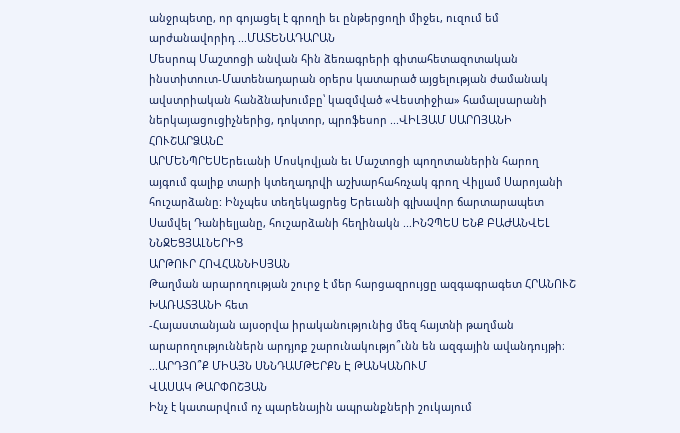անջրպետը, որ գոյացել է գրողի եւ ընթերցողի միջեւ, ուզում եմ արժանավորիդ ...ՄԱՏԵՆԱԴԱՐԱՆ
Մեսրոպ Մաշտոցի անվան հին ձեռագրերի գիտահետազոտական ինստիտուտ-Մատենադարան օրերս կատարած այցելության ժամանակ ավստրիական հանձնախումբը՝ կազմված «Վեստիջիա» համալսարանի ներկայացուցիչներից, դոկտոր, պրոֆեսոր ...ՎԻԼՅԱՄ ՍԱՐՈՅԱՆԻ ՀՈՒՇԱՐՁԱՆԸ
ԱՐՄԵՆՊՐԵՍԵրեւանի Մոսկովյան եւ Մաշտոցի պողոտաներին հարող այգում գալիք տարի կտեղադրվի աշխարհահռչակ գրող Վիլյամ Սարոյանի հուշարձանը: Ինչպես տեղեկացրեց Երեւանի գլխավոր ճարտարապետ Սամվել Դանիելյանը, հուշարձանի հեղինակն ...ԻՆՉՊԵՍ ԵՆՔ ԲԱԺԱՆՎԵԼ ՆՆՋԵՑՅԱԼՆԵՐԻՑ
ԱՐԹՈՒՐ ՀՈՎՀԱՆՆԻՍՅԱՆ
Թաղման արարողության շուրջ է մեր հարցազրույցը ազգագրագետ ՀՐԱՆՈՒՇ ԽԱՌԱՏՅԱՆԻ հետ
-Հայաստանյան այսօրվա իրականությունից մեզ հայտնի թաղման արարողություններն արդյոք շարունակությո՞ւնն են ազգային ավանդույթի։ ...ԱՐԴՅՈ՞Ք ՄԻԱՅՆ ՍՆՆԴԱՄԹԵՐՔՆ Է ԹԱՆԿԱՆՈՒՄ
ՎԱՍԱԿ ԹԱՐՓՈՇՅԱՆ
Ինչ է կատարվում ոչ պարենային ապրանքների շուկայում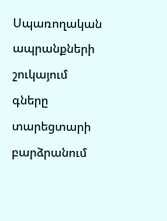Սպառողական ապրանքների շուկայում գները տարեցտարի բարձրանում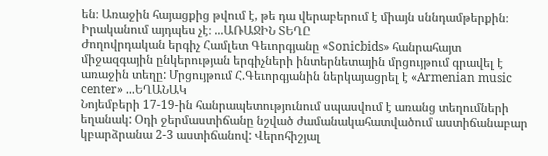են։ Առաջին հայացքից թվում է, թե դա վերաբերում է միայն սննդամթերքին։ Իրականում այդպես չէ։ ...ԱՌԱՋԻՆ ՏԵՂԸ
Ժողովրդական երգիչ Համլետ Գեւորգյանը «Sonicbids» հանրահայտ միջազգային ընկերության երգիչների ինտերնետային մրցույթում գրավել է առաջին տեղը: Մրցույթում Հ.Գեւորգյանին ներկայացրել է «Armenian music center» ...ԵՂԱՆԱԿ
Նոյեմբերի 17-19-ին հանրապետությունում սպասվում է առանց տեղումների եղանակ: Օդի ջերմաստիճանը նշված ժամանակահատվածում աստիճանաբար կբարձրանա 2-3 աստիճանով: Վերոհիշյալ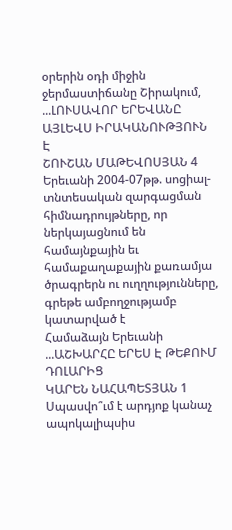օրերին օդի միջին ջերմաստիճանը Շիրակում, ...ԼՈՒՍԱՎՈՐ ԵՐԵՎԱՆԸ ԱՅԼԵՎՍ ԻՐԱԿԱՆՈՒԹՅՈՒՆ Է
ՇՈՒՇԱՆ ՄԱԹԵՎՈՍՅԱՆ 4
Երեւանի 2004-07թթ. սոցիալ-տնտեսական զարգացման հիմնադրույթները, որ ներկայացնում են համայնքային եւ համաքաղաքային քառամյա ծրագրերն ու ուղղությունները, գրեթե ամբողջությամբ կատարված է
Համաձայն Երեւանի ...ԱՇԽԱՐՀԸ ԵՐԵՍ Է ԹԵՔՈՒՄ ԴՈԼԱՐԻՑ
ԿԱՐԵՆ ՆԱՀԱՊԵՏՅԱՆ 1
Սպասվո՞ւմ է արդյոք կանաչ ապոկալիպսիս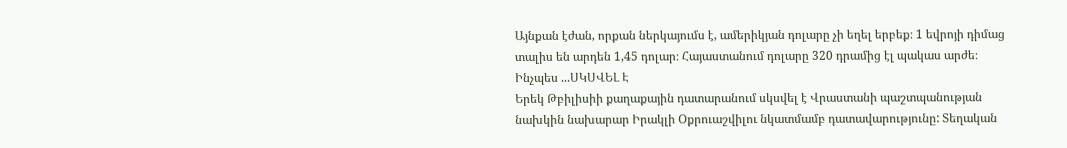Այնքան էժան, որքան ներկայումս է, ամերիկյան դոլարը չի եղել երբեք։ 1 եվրոյի դիմաց տալիս են արդեն 1,45 դոլար։ Հայաստանում դոլարը 320 դրամից էլ պակաս արժե։
Ինչպես ...ՍԿՍՎԵԼ Է
Երեկ Թբիլիսիի քաղաքային դատարանում սկսվել է Վրաստանի պաշտպանության նախկին նախարար Իրակլի Օքրուաշվիլու նկատմամբ դատավարությունը: Տեղական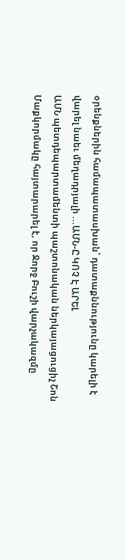օրենքներին համապատասխան՝ դատաքննությունը կարելի է վարել նաեւ մեղադրյալի ...ԱՄՆ-Ը ԿՈՉ Է ԱՐԵԼ
ԱՄՆ պետդեպարտամենտի պաշտոնական ներկայացուցիչ Շոն Մաքկորմակը հայտարարել է, որ Ջորջ Բուշի վարչակազմը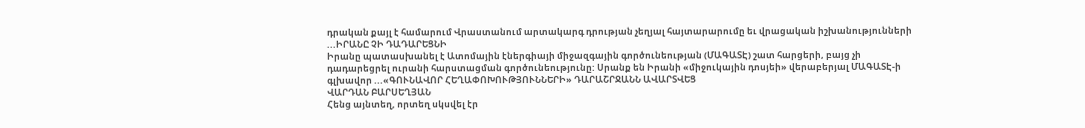դրական քայլ է համարում Վրաստանում արտակարգ դրության չեղյալ հայտարարումը եւ վրացական իշխանությունների ...ԻՐԱՆԸ ՉԻ ԴԱԴԱՐԵՑՆԻ
Իրանը պատասխանել է Ատոմային էներգիայի միջազգային գործունեության (ՄԱԳԱՏԷ) շատ հարցերի, բայց չի դադարեցրել ուրանի հարստացման գործունեությունը: Սրանք են Իրանի «միջուկային դոսյեի» վերաբերյալ ՄԱԳԱՏԷ-ի գլխավոր ...«ԳՈՒՆԱՎՈՐ ՀԵՂԱՓՈԽՈՒԹՅՈՒՆՆԵՐԻ» ԴԱՐԱՇՐՋԱՆՆ ԱՎԱՐՏՎԵՑ
ՎԱՐԴԱՆ ԲԱՐՍԵՂՅԱՆ
Հենց այնտեղ, որտեղ սկսվել էր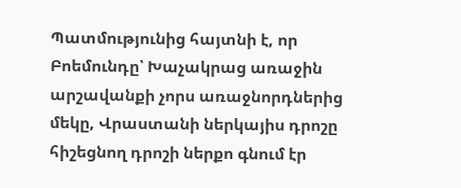Պատմությունից հայտնի է, որ Բոեմունդը՝ Խաչակրաց առաջին արշավանքի չորս առաջնորդներից մեկը, Վրաստանի ներկայիս դրոշը հիշեցնող դրոշի ներքո գնում էր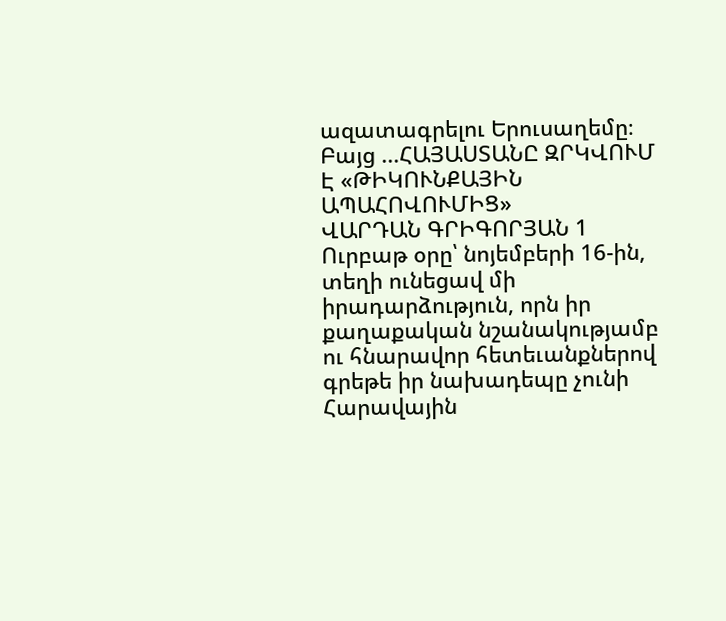ազատագրելու Երուսաղեմը։ Բայց ...ՀԱՅԱՍՏԱՆԸ ԶՐԿՎՈՒՄ Է «ԹԻԿՈՒՆՔԱՅԻՆ ԱՊԱՀՈՎՈՒՄԻՑ»
ՎԱՐԴԱՆ ԳՐԻԳՈՐՅԱՆ 1
Ուրբաթ օրը՝ նոյեմբերի 16-ին, տեղի ունեցավ մի իրադարձություն, որն իր քաղաքական նշանակությամբ ու հնարավոր հետեւանքներով գրեթե իր նախադեպը չունի Հարավային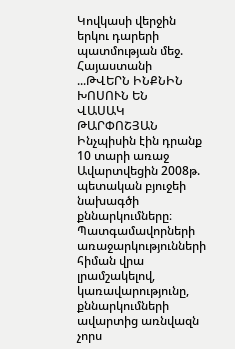Կովկասի վերջին երկու դարերի պատմության մեջ. Հայաստանի ...ԹՎԵՐՆ ԻՆՔՆԻՆ ԽՈՍՈՒՆ ԵՆ
ՎԱՍԱԿ ԹԱՐՓՈՇՅԱՆ
Ինչպիսին էին դրանք 10 տարի առաջ
Ավարտվեցին 2008թ. պետական բյուջեի նախագծի քննարկումները։ Պատգամավորների առաջարկությունների հիման վրա լրամշակելով, կառավարությունը, քննարկումների ավարտից առնվազն չորս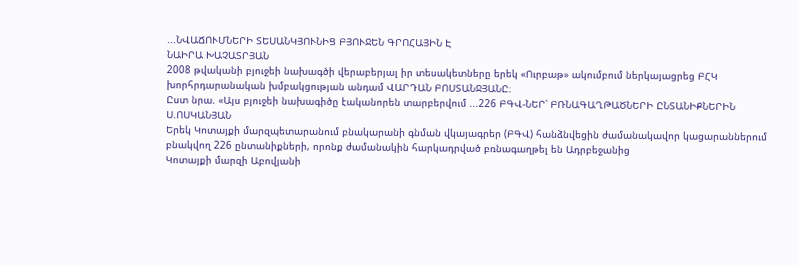...ՆՎԱՃՈՒՄՆԵՐԻ ՏԵՍԱՆԿՅՈՒՆԻՑ ԲՅՈՒՋԵՆ ԳՐՈՀԱՅԻՆ Է
ՆԱԻՐԱ ԽԱՉԱՏՐՅԱՆ
2008 թվականի բյուջեի նախագծի վերաբերյալ իր տեսակետները երեկ «Ուրբաթ» ակումբում ներկայացրեց ԲՀԿ խորհրդարանական խմբակցության անդամ ՎԱՐԴԱՆ ԲՈՍՏԱՆՋՅԱՆԸ։
Ըստ նրա. «Այս բյուջեի նախագիծը էականորեն տարբերվում ...226 ԲԳՎ-ՆԵՐ՝ ԲՌՆԱԳԱՂԹԱԾՆԵՐԻ ԸՆՏԱՆԻՔՆԵՐԻՆ
Ս.ՈՍԿԱՆՅԱՆ
Երեկ Կոտայքի մարզպետարանում բնակարանի գնման վկայագրեր (ԲԳՎ) հանձնվեցին ժամանակավոր կացարաններում բնակվող 226 ընտանիքների, որոնք ժամանակին հարկադրված բռնագաղթել են Ադրբեջանից
Կոտայքի մարզի Աբովյանի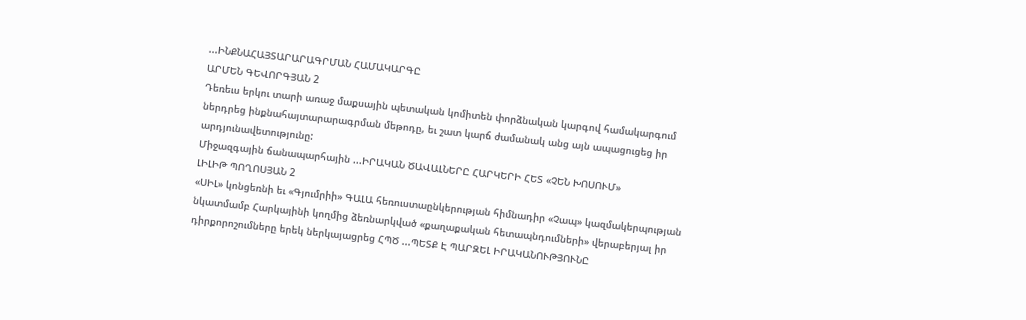...ԻՆՔՆԱՀԱՅՏԱՐԱՐԱԳՐՄԱՆ ՀԱՄԱԿԱՐԳԸ
ԱՐՄԵՆ ԳԵՎՈՐԳՅԱՆ 2
Դեռեւս երկու տարի առաջ մաքսային պետական կոմիտեն փորձնական կարգով համակարգում ներդրեց ինքնահայտարարագրման մեթոդը, եւ շատ կարճ ժամանակ անց այն ապացուցեց իր արդյունավետությունը:
Միջազգային ճանապարհային ...ԻՐԱԿԱՆ ԾԱՎԱԼՆԵՐԸ ՀԱՐԿԵՐԻ ՀԵՏ «ՉԵՆ ԽՈՍՈՒՄ»
ԼԻԼԻԹ ՊՈՂՈՍՅԱՆ 2
«ՍԻԼ» կոնցեռնի եւ «Գյումրիի» ԳԱԼԱ հեռուստաընկերության հիմնադիր «Չապ» կազմակերպության նկատմամբ Հարկայինի կողմից ձեռնարկված «քաղաքական հետապնդումների» վերաբերյալ իր դիրքորոշումները երեկ ներկայացրեց ՀՊԾ ...ՊԵՏՔ Է ՊԱՐԶԵԼ ԻՐԱԿԱՆՈՒԹՅՈՒՆԸ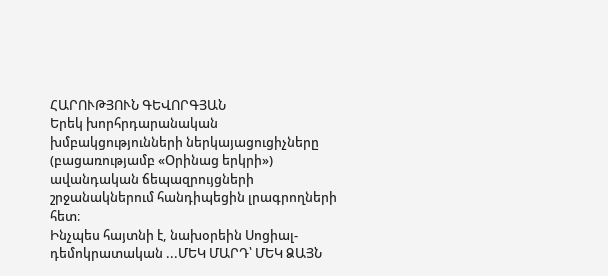ՀԱՐՈՒԹՅՈՒՆ ԳԵՎՈՐԳՅԱՆ
Երեկ խորհրդարանական խմբակցությունների ներկայացուցիչները (բացառությամբ «Օրինաց երկրի») ավանդական ճեպազրույցների շրջանակներում հանդիպեցին լրագրողների հետ։
Ինչպես հայտնի է, նախօրեին Սոցիալ-դեմոկրատական ...ՄԵԿ ՄԱՐԴ՝ ՄԵԿ ՁԱՅՆ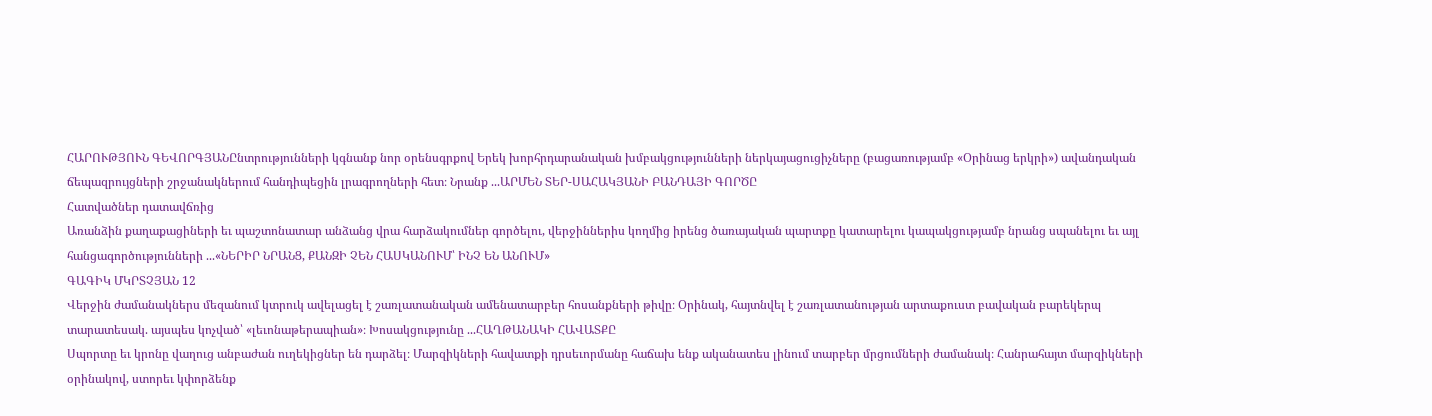ՀԱՐՈՒԹՅՈՒՆ ԳԵՎՈՐԳՅԱՆԸնտրությունների կգնանք նոր օրենսգրքով Երեկ խորհրդարանական խմբակցությունների ներկայացուցիչները (բացառությամբ «Օրինաց երկրի») ավանդական ճեպազրույցների շրջանակներում հանդիպեցին լրագրողների հետ։ Նրանք ...ԱՐՄԵՆ ՏԵՐ-ՍԱՀԱԿՅԱՆԻ ԲԱՆԴԱՅԻ ԳՈՐԾԸ
Հատվածներ դատավճռից
Առանձին քաղաքացիների եւ պաշտոնատար անձանց վրա հարձակումներ գործելու, վերջիններիս կողմից իրենց ծառայական պարտքը կատարելու կապակցությամբ նրանց սպանելու եւ այլ հանցագործությունների ...«ՆԵՐԻՐ ՆՐԱՆՑ, ՔԱՆԶԻ ՉԵՆ ՀԱՍԿԱՆՈՒՄ՝ ԻՆՉ ԵՆ ԱՆՈՒՄ»
ԳԱԳԻԿ ՄԿՐՏՉՅԱՆ 12
Վերջին ժամանակներս մեզանում կտրուկ ավելացել է շառլատանական ամենատարբեր հոսանքների թիվը։ Օրինակ, հայտնվել է շառլատանության արտաքուստ բավական բարեկերպ տարատեսակ. այսպես կոչված՝ «լեւոնաթերապիան»։ Խոսակցությունը ...ՀԱՂԹԱՆԱԿԻ ՀԱՎԱՏՔԸ
Սպորտը եւ կրոնը վաղուց անբաժան ուղեկիցներ են դարձել։ Մարզիկների հավատքի դրսեւորմանը հաճախ ենք ականատես լինում տարբեր մրցումների ժամանակ։ Հանրահայտ մարզիկների օրինակով, ստորեւ կփորձենք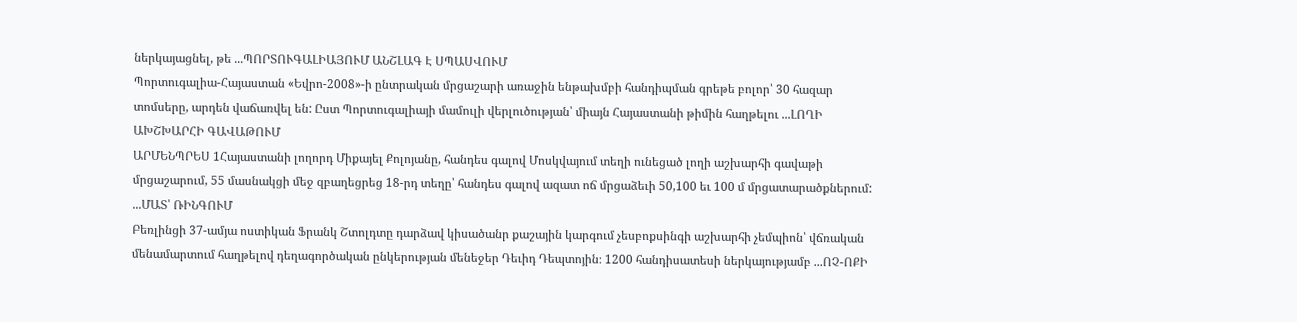ներկայացնել, թե ...ՊՈՐՏՈՒԳԱԼԻԱՅՈՒՄ ԱՆՇԼԱԳ Է ՍՊԱՍՎՈՒՄ
Պորտուգալիա-Հայաստան «Եվրո-2008»-ի ընտրական մրցաշարի առաջին ենթախմբի հանդիպման գրեթե բոլոր՝ 30 հազար տոմսերը, արդեն վաճառվել են: Ըստ Պորտուգալիայի մամուլի վերլուծության՝ միայն Հայաստանի թիմին հաղթելու ...ԼՈՂԻ ԱԽՇԽԱՐՀԻ ԳԱՎԱԹՈՒՄ
ԱՐՄԵՆՊՐԵՍ 1Հայաստանի լողորդ Միքայել Քոլոյանը, հանդես գալով Մոսկվայում տեղի ունեցած լողի աշխարհի գավաթի մրցաշարում, 55 մասնակցի մեջ զբաղեցրեց 18-րդ տեղը՝ հանդես գալով ազատ ոճ մրցաձեւի 50,100 եւ 100 մ մրցատարածքներում: ...ՄԱՏ՝ ՌԻՆԳՈՒՄ
Բեռլինցի 37-ամյա ոստիկան Ֆրանկ Շտոլդտը դարձավ կիսածանր քաշային կարգում չեսբոքսինգի աշխարհի չեմպիոն՝ վճռական մենամարտում հաղթելով դեղագործական ընկերության մենեջեր Դեւիդ Դեպտոյին։ 1200 հանդիսատեսի ներկայությամբ ...ՈՉ-ՈՔԻ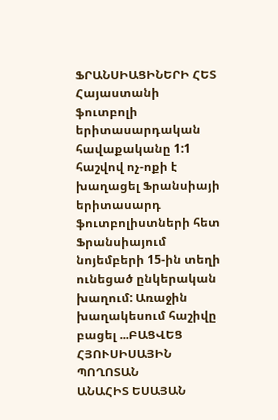ՖՐԱՆՍԻԱՑԻՆԵՐԻ ՀԵՏ
Հայաստանի ֆուտբոլի երիտասարդական հավաքականը 1:1 հաշվով ոչ-ոքի է խաղացել Ֆրանսիայի երիտասարդ ֆուտբոլիստների հետ Ֆրանսիայում նոյեմբերի 15-ին տեղի ունեցած ընկերական խաղում: Առաջին խաղակեսում հաշիվը բացել ...ԲԱՑՎԵՑ ՀՅՈՒՍԻՍԱՅԻՆ ՊՈՂՈՏԱՆ
ԱՆԱՀԻՏ ԵՍԱՅԱՆ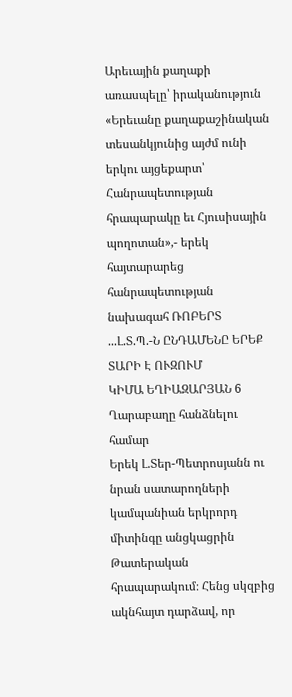Արեւային քաղաքի առասպելը՝ իրականություն
«Երեւանը քաղաքաշինական տեսանկյունից այժմ ունի երկու այցեքարտ՝ Հանրապետության հրապարակը եւ Հյուսիսային պողոտան»,- երեկ հայտարարեց հանրապետության նախագահ ՌՈԲԵՐՏ ...Լ.Տ.Պ.-Ն ԸՆԴԱՄԵՆԸ ԵՐԵՔ ՏԱՐԻ Է ՈՒԶՈՒՄ
ԿԻՄԱ ԵՂԻԱԶԱՐՅԱՆ 6
Ղարաբաղը հանձնելու համար
Երեկ Լ.Տեր-Պետրոսյանն ու նրան սատարողների կամպանիան երկրորդ միտինգը անցկացրին Թատերական հրապարակում։ Հենց սկզբից ակնհայտ դարձավ, որ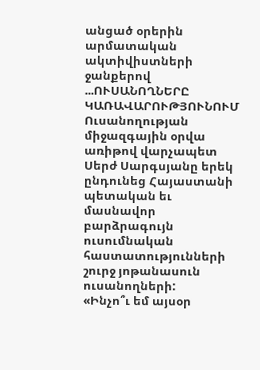անցած օրերին արմատական ակտիվիստների ջանքերով ...ՈՒՍԱՆՈՂՆԵՐԸ ԿԱՌԱՎԱՐՈՒԹՅՈՒՆՈՒՄ
Ուսանողության միջազգային օրվա առիթով վարչապետ Սերժ Սարգսյանը երեկ ընդունեց Հայաստանի պետական եւ մասնավոր բարձրագույն ուսումնական հաստատությունների շուրջ յոթանասուն ուսանողների:
«Ինչո՞ւ եմ այսօր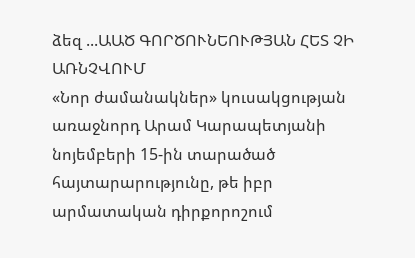ձեզ ...ԱԱԾ ԳՈՐԾՈՒՆԵՈՒԹՅԱՆ ՀԵՏ ՉԻ ԱՌՆՉՎՈՒՄ
«Նոր ժամանակներ» կուսակցության առաջնորդ Արամ Կարապետյանի նոյեմբերի 15-ին տարածած հայտարարությունը, թե իբր արմատական դիրքորոշում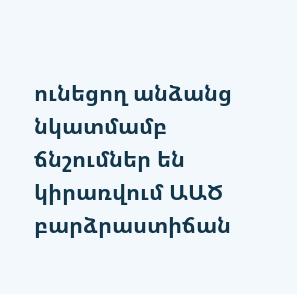ունեցող անձանց նկատմամբ ճնշումներ են կիրառվում ԱԱԾ բարձրաստիճան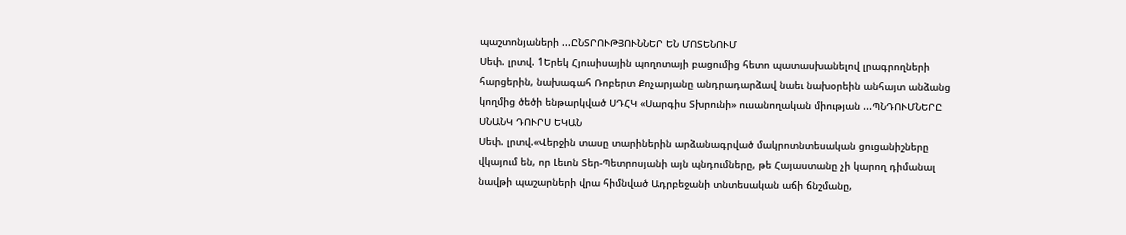պաշտոնյաների ...ԸՆՏՐՈՒԹՅՈՒՆՆԵՐ ԵՆ ՄՈՏԵՆՈՒՄ
Սեփ. լրտվ. 1Երեկ Հյուսիսային պողոտայի բացումից հետո պատասխանելով լրագրողների հարցերին, նախագահ Ռոբերտ Քոչարյանը անդրադարձավ նաեւ նախօրեին անհայտ անձանց կողմից ծեծի ենթարկված ՍԴՀԿ «Սարգիս Տխրունի» ուսանողական միության ...ՊՆԴՈՒՄՆԵՐԸ ՍՆԱՆԿ ԴՈՒՐՍ ԵԿԱՆ
Սեփ. լրտվ.«Վերջին տասը տարիներին արձանագրված մակրոտնտեսական ցուցանիշները վկայում են, որ Լեւոն Տեր-Պետրոսյանի այն պնդումները, թե Հայաստանը չի կարող դիմանալ նավթի պաշարների վրա հիմնված Ադրբեջանի տնտեսական աճի ճնշմանը,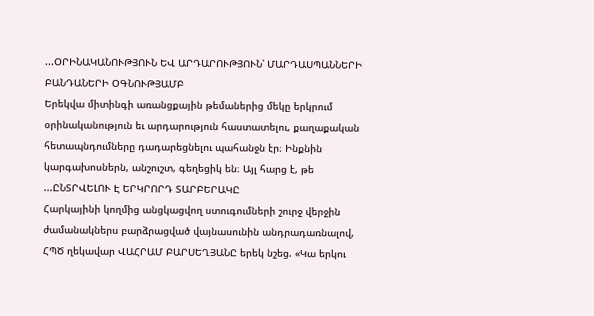...ՕՐԻՆԱԿԱՆՈՒԹՅՈՒՆ ԵՎ ԱՐԴԱՐՈՒԹՅՈՒՆ՝ ՄԱՐԴԱՍՊԱՆՆԵՐԻ ԲԱՆԴԱՆԵՐԻ ՕԳՆՈՒԹՅԱՄԲ
Երեկվա միտինգի առանցքային թեմաներից մեկը երկրում օրինականություն եւ արդարություն հաստատելու, քաղաքական հետապնդումները դադարեցնելու պահանջն էր։ Ինքնին կարգախոսներն, անշուշտ, գեղեցիկ են։ Այլ հարց է, թե ...ԸՆՏՐՎԵԼՈՒ Է ԵՐԿՐՈՐԴ ՏԱՐԲԵՐԱԿԸ
Հարկայինի կողմից անցկացվող ստուգումների շուրջ վերջին ժամանակներս բարձրացված վայնասունին անդրադառնալով, ՀՊԾ ղեկավար ՎԱՀՐԱՄ ԲԱՐՍԵՂՅԱՆԸ երեկ նշեց. «Կա երկու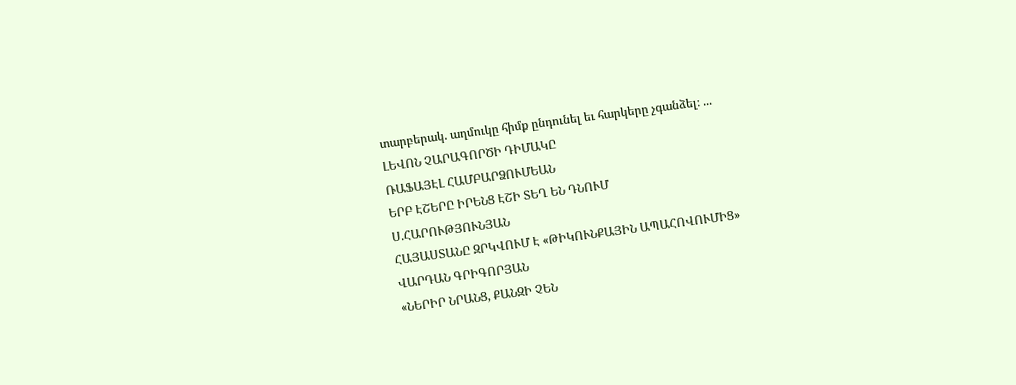տարբերակ. աղմուկը հիմք ընդունել եւ հարկերը չգանձել։ ...
ԼԵՎՈՆ ՉԱՐԱԳՈՐԾԻ ԴԻՄԱԿԸ
ՌԱՖԱՅԷԼ ՀԱՄԲԱՐՁՈՒՄԵԱՆ
ԵՐԲ ԷՇԵՐԸ ԻՐԵՆՑ ԷՇԻ ՏԵՂ ԵՆ ԴՆՈՒՄ
Ս.ՀԱՐՈՒԹՅՈՒՆՅԱՆ
ՀԱՅԱՍՏԱՆԸ ԶՐԿՎՈՒՄ Է «ԹԻԿՈՒՆՔԱՅԻՆ ԱՊԱՀՈՎՈՒՄԻՑ»
ՎԱՐԴԱՆ ԳՐԻԳՈՐՅԱՆ
«ՆԵՐԻՐ ՆՐԱՆՑ, ՔԱՆԶԻ ՉԵՆ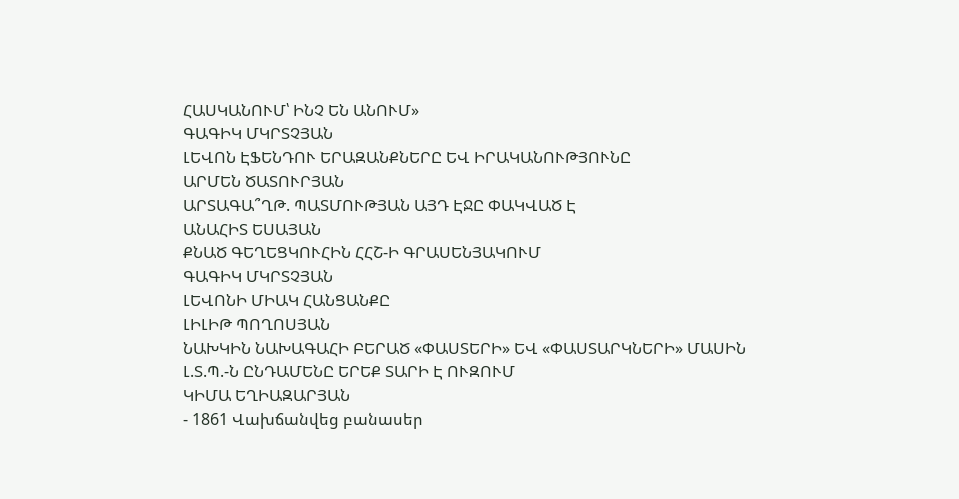ՀԱՍԿԱՆՈՒՄ՝ ԻՆՉ ԵՆ ԱՆՈՒՄ»
ԳԱԳԻԿ ՄԿՐՏՉՅԱՆ
ԼԵՎՈՆ ԷՖԵՆԴՈՒ ԵՐԱԶԱՆՔՆԵՐԸ ԵՎ ԻՐԱԿԱՆՈՒԹՅՈՒՆԸ
ԱՐՄԵՆ ԾԱՏՈՒՐՅԱՆ
ԱՐՏԱԳԱ՞ՂԹ. ՊԱՏՄՈՒԹՅԱՆ ԱՅԴ ԷՋԸ ՓԱԿՎԱԾ Է
ԱՆԱՀԻՏ ԵՍԱՅԱՆ
ՔՆԱԾ ԳԵՂԵՑԿՈՒՀԻՆ ՀՀՇ-Ի ԳՐԱՍԵՆՅԱԿՈՒՄ
ԳԱԳԻԿ ՄԿՐՏՉՅԱՆ
ԼԵՎՈՆԻ ՄԻԱԿ ՀԱՆՑԱՆՔԸ
ԼԻԼԻԹ ՊՈՂՈՍՅԱՆ
ՆԱԽԿԻՆ ՆԱԽԱԳԱՀԻ ԲԵՐԱԾ «ՓԱՍՏԵՐԻ» ԵՎ «ՓԱՍՏԱՐԿՆԵՐԻ» ՄԱՍԻՆ
Լ.Տ.Պ.-Ն ԸՆԴԱՄԵՆԸ ԵՐԵՔ ՏԱՐԻ Է ՈՒԶՈՒՄ
ԿԻՄԱ ԵՂԻԱԶԱՐՅԱՆ
- 1861 Վախճանվեց բանասեր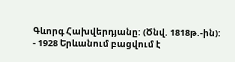Գևորգ Հախվերդյանը: (Ծնվ. 1818թ.-ին):
- 1928 Երևանում բացվում է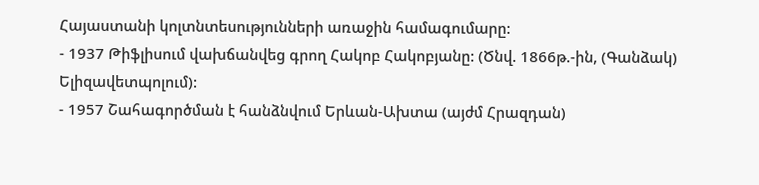Հայաստանի կոլտնտեսությունների առաջին համագումարը:
- 1937 Թիֆլիսում վախճանվեց գրող Հակոբ Հակոբյանը: (Ծնվ. 1866թ.-ին, (Գանձակ) Ելիզավետպոլում):
- 1957 Շահագործման է հանձնվում Երևան-Ախտա (այժմ Հրազդան)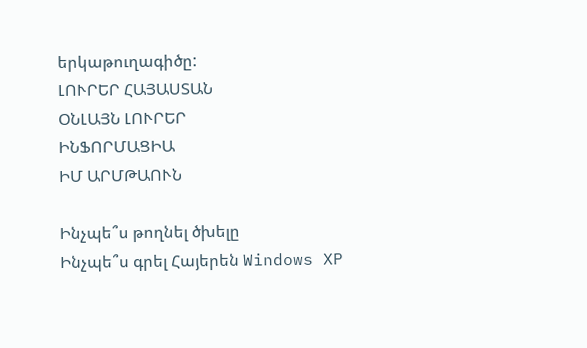երկաթուղագիծը:
ԼՈՒՐԵՐ ՀԱՅԱՍՏԱՆ
ՕՆԼԱՅՆ ԼՈՒՐԵՐ
ԻՆՖՈՐՄԱՑԻԱ
ԻՄ ԱՐՄԹԱՈՒՆ

Ինչպե՞ս թողնել ծխելը
Ինչպե՞ս գրել Հայերեն Windows XP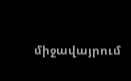միջավայրում